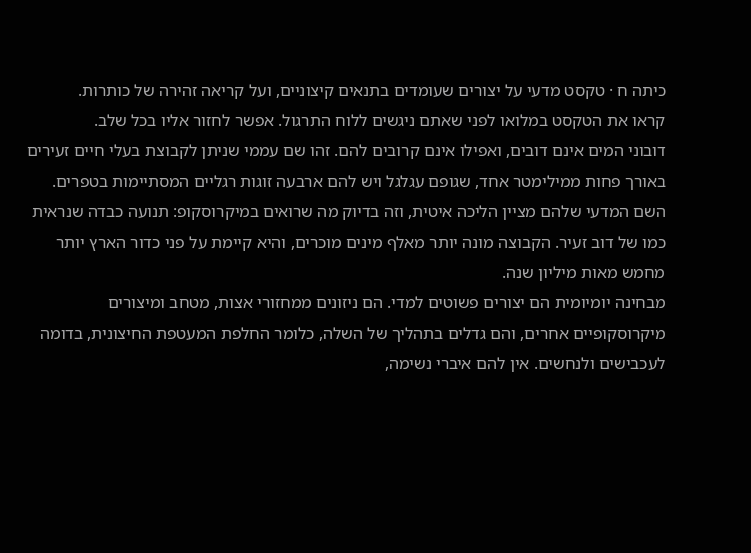כיתה ח · טקסט מדעי על יצורים שעומדים בתנאים קיצוניים, ועל קריאה זהירה של כותרות.
קראו את הטקסט במלואו לפני שאתם ניגשים ללוח התרגול. אפשר לחזור אליו בכל שלב.
דובוני המים אינם דובים, ואפילו אינם קרובים להם. זהו שם עממי שניתן לקבוצת בעלי חיים זעירים באורך פחות ממילימטר אחד, שגופם עגלגל ויש להם ארבעה זוגות רגליים המסתיימות בטפרים. השם המדעי שלהם מציין הליכה איטית, וזה בדיוק מה שרואים במיקרוסקופ: תנועה כבדה שנראית כמו של דוב זעיר. הקבוצה מונה יותר מאלף מינים מוכרים, והיא קיימת על פני כדור הארץ יותר מחמש מאות מיליון שנה.
מבחינה יומיומית הם יצורים פשוטים למדי. הם ניזונים ממחזורי אצות, מטחב ומיצורים מיקרוסקופיים אחרים, והם גדלים בתהליך של השלה, כלומר החלפת המעטפת החיצונית, בדומה לעכבישים ולנחשים. אין להם איברי נשימה,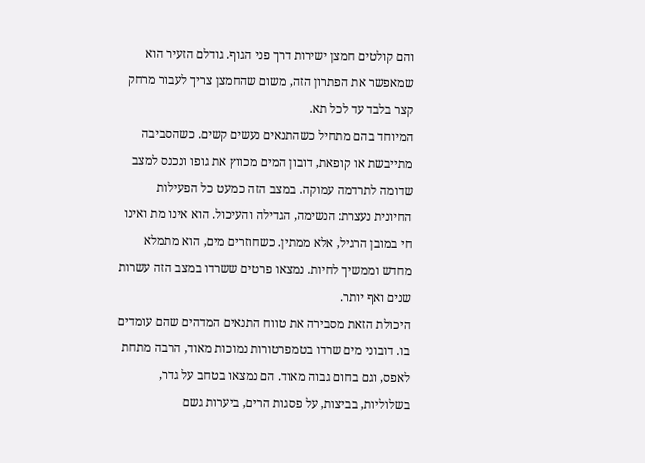והם קולטים חמצן ישירות דרך פני הגוף. גודלם הזעיר הוא שמאפשר את הפתרון הזה, משום שהחמצן צריך לעבור מרחק קצר בלבד עד לכל תא.
המיוחד בהם מתחיל כשהתנאים נעשים קשים. כשהסביבה מתייבשת או קופאת, דובון המים מכווץ את גופו ונכנס למצב שדומה לתרדמה עמוקה. במצב הזה כמעט כל הפעילות החיונית נעצרת: הנשימה, הגדילה והעיכול. הוא אינו מת ואינו חי במובן הרגיל, אלא ממתין. כשחוזרים מים, הוא מתמלא מחדש וממשיך לחיות. נמצאו פרטים ששרדו במצב הזה עשרות שנים ואף יותר.
היכולת הזאת מסבירה את טווח התנאים המדהים שהם עומדים בו. דובוני מים שרדו בטמפרטורות נמוכות מאוד, הרבה מתחת לאפס, וגם בחום גבוה מאוד. הם נמצאו בטחב על גדר, בשלוליות, בביצות, על פסגות הרים, ביערות גשם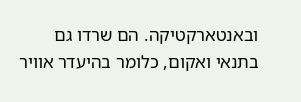ובאנטארקטיקה. הם שרדו גם בתנאי ואקום, כלומר בהיעדר אוויר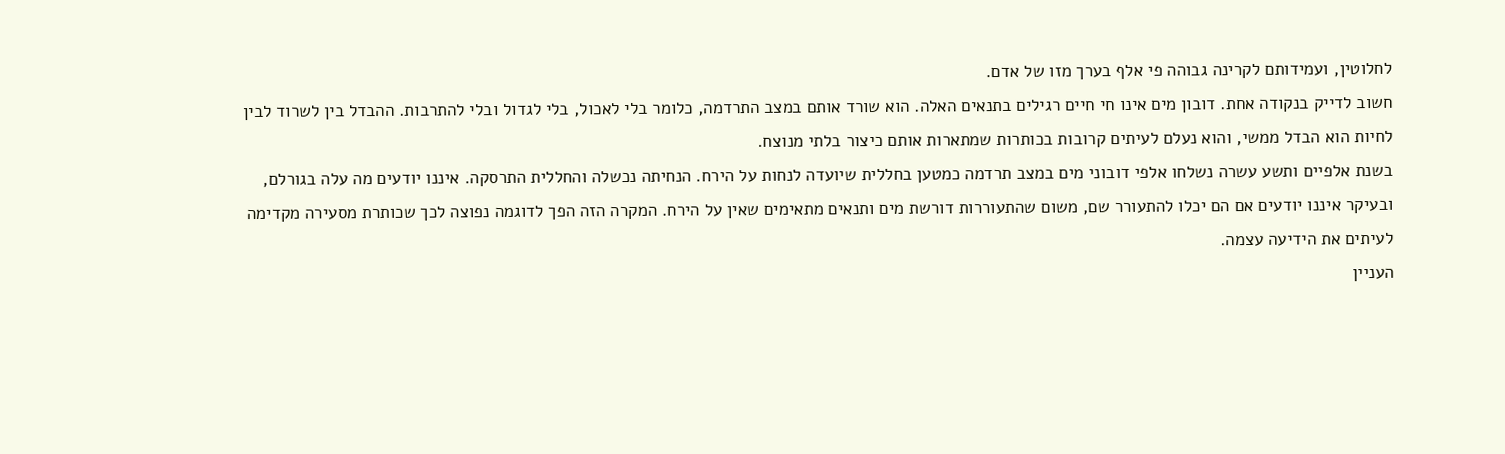לחלוטין, ועמידותם לקרינה גבוהה פי אלף בערך מזו של אדם.
חשוב לדייק בנקודה אחת. דובון מים אינו חי חיים רגילים בתנאים האלה. הוא שורד אותם במצב התרדמה, כלומר בלי לאכול, בלי לגדול ובלי להתרבות. ההבדל בין לשרוד לבין לחיות הוא הבדל ממשי, והוא נעלם לעיתים קרובות בכותרות שמתארות אותם כיצור בלתי מנוצח.
בשנת אלפיים ותשע עשרה נשלחו אלפי דובוני מים במצב תרדמה כמטען בחללית שיועדה לנחות על הירח. הנחיתה נכשלה והחללית התרסקה. איננו יודעים מה עלה בגורלם, ובעיקר איננו יודעים אם הם יכלו להתעורר שם, משום שהתעוררות דורשת מים ותנאים מתאימים שאין על הירח. המקרה הזה הפך לדוגמה נפוצה לכך שכותרת מסעירה מקדימה לעיתים את הידיעה עצמה.
העניין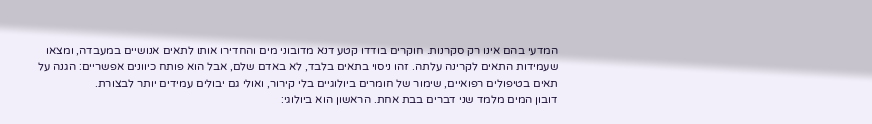המדעי בהם אינו רק סקרנות. חוקרים בודדו קטע דנא מדובוני מים והחדירו אותו לתאים אנושיים במעבדה, ומצאו שעמידות התאים לקרינה עלתה. זהו ניסוי בתאים בלבד, לא באדם שלם, אבל הוא פותח כיוונים אפשריים: הגנה על תאים בטיפולים רפואיים, שימור של חומרים ביולוגיים בלי קירור, ואולי גם יבולים עמידים יותר לבצורת.
דובון המים מלמד שני דברים בבת אחת. הראשון הוא ביולוגי: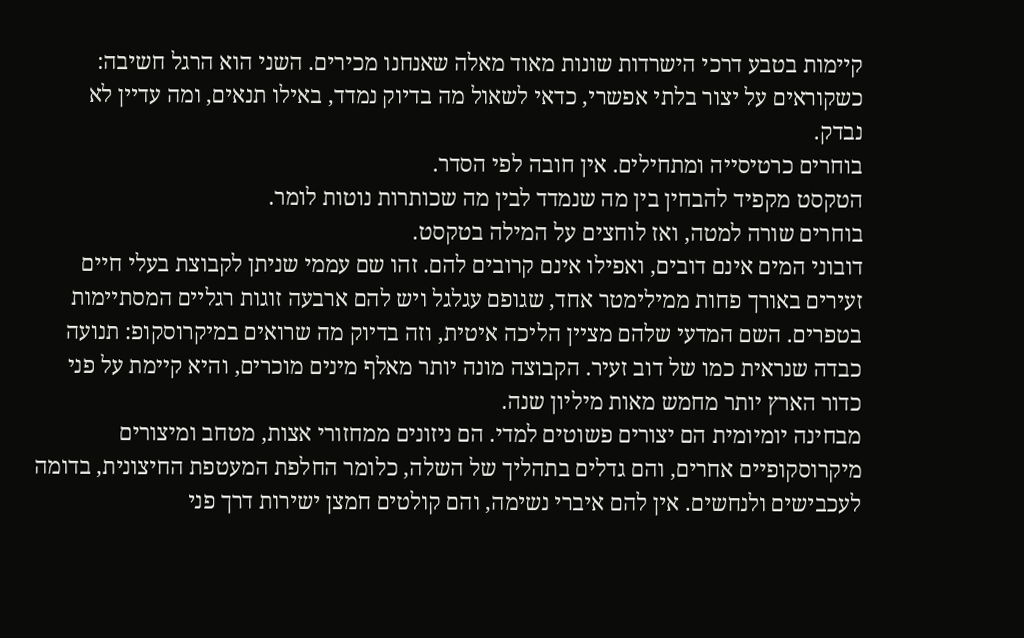קיימות בטבע דרכי הישרדות שונות מאוד מאלה שאנחנו מכירים. השני הוא הרגל חשיבה: כשקוראים על יצור בלתי אפשרי, כדאי לשאול מה בדיוק נמדד, באילו תנאים, ומה עדיין לא נבדק.
בוחרים כרטיסייה ומתחילים. אין חובה לפי הסדר.
הטקסט מקפיד להבחין בין מה שנמדד לבין מה שכותרות נוטות לומר.
בוחרים שורה למטה, ואז לוחצים על המילה בטקסט.
דובוני המים אינם דובים, ואפילו אינם קרובים להם. זהו שם עממי שניתן לקבוצת בעלי חיים זעירים באורך פחות ממילימטר אחד, שגופם עגלגל ויש להם ארבעה זוגות רגליים המסתיימות בטפרים. השם המדעי שלהם מציין הליכה איטית, וזה בדיוק מה שרואים במיקרוסקופ: תנועה כבדה שנראית כמו של דוב זעיר. הקבוצה מונה יותר מאלף מינים מוכרים, והיא קיימת על פני כדור הארץ יותר מחמש מאות מיליון שנה.
מבחינה יומיומית הם יצורים פשוטים למדי. הם ניזונים ממחזורי אצות, מטחב ומיצורים מיקרוסקופיים אחרים, והם גדלים בתהליך של השלה, כלומר החלפת המעטפת החיצונית, בדומה לעכבישים ולנחשים. אין להם איברי נשימה, והם קולטים חמצן ישירות דרך פני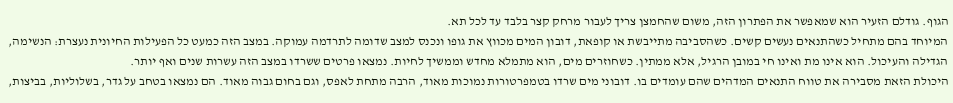הגוף. גודלם הזעיר הוא שמאפשר את הפתרון הזה, משום שהחמצן צריך לעבור מרחק קצר בלבד עד לכל תא.
המיוחד בהם מתחיל כשהתנאים נעשים קשים. כשהסביבה מתייבשת או קופאת, דובון המים מכווץ את גופו ונכנס למצב שדומה לתרדמה עמוקה. במצב הזה כמעט כל הפעילות החיונית נעצרת: הנשימה, הגדילה והעיכול. הוא אינו מת ואינו חי במובן הרגיל, אלא ממתין. כשחוזרים מים, הוא מתמלא מחדש וממשיך לחיות. נמצאו פרטים ששרדו במצב הזה עשרות שנים ואף יותר.
היכולת הזאת מסבירה את טווח התנאים המדהים שהם עומדים בו. דובוני מים שרדו בטמפרטורות נמוכות מאוד, הרבה מתחת לאפס, וגם בחום גבוה מאוד. הם נמצאו בטחב על גדר, בשלוליות, בביצות,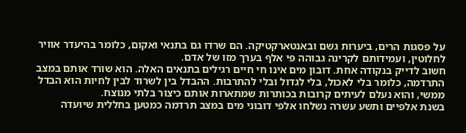על פסגות הרים, ביערות גשם ובאנטארקטיקה. הם שרדו גם בתנאי ואקום, כלומר בהיעדר אוויר לחלוטין, ועמידותם לקרינה גבוהה פי אלף בערך מזו של אדם.
חשוב לדייק בנקודה אחת. דובון מים אינו חי חיים רגילים בתנאים האלה. הוא שורד אותם במצב התרדמה, כלומר בלי לאכול, בלי לגדול ובלי להתרבות. ההבדל בין לשרוד לבין לחיות הוא הבדל ממשי, והוא נעלם לעיתים קרובות בכותרות שמתארות אותם כיצור בלתי מנוצח.
בשנת אלפיים ותשע עשרה נשלחו אלפי דובוני מים במצב תרדמה כמטען בחללית שיועדה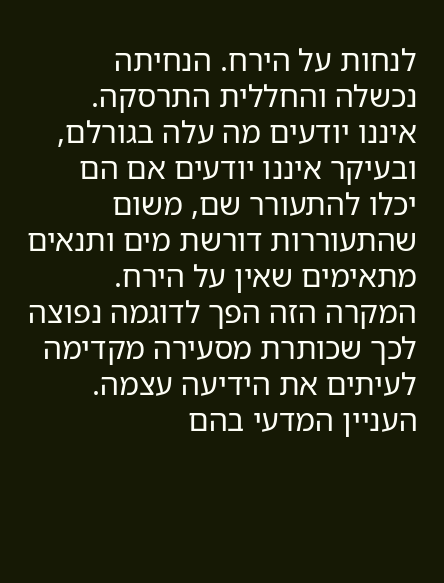לנחות על הירח. הנחיתה נכשלה והחללית התרסקה. איננו יודעים מה עלה בגורלם, ובעיקר איננו יודעים אם הם יכלו להתעורר שם, משום שהתעוררות דורשת מים ותנאים מתאימים שאין על הירח. המקרה הזה הפך לדוגמה נפוצה לכך שכותרת מסעירה מקדימה לעיתים את הידיעה עצמה.
העניין המדעי בהם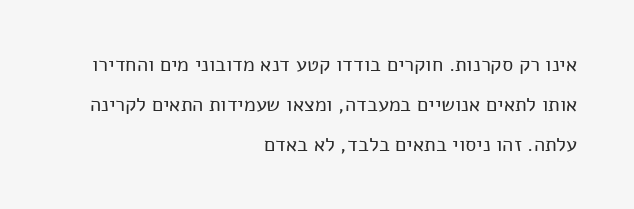אינו רק סקרנות. חוקרים בודדו קטע דנא מדובוני מים והחדירו אותו לתאים אנושיים במעבדה, ומצאו שעמידות התאים לקרינה עלתה. זהו ניסוי בתאים בלבד, לא באדם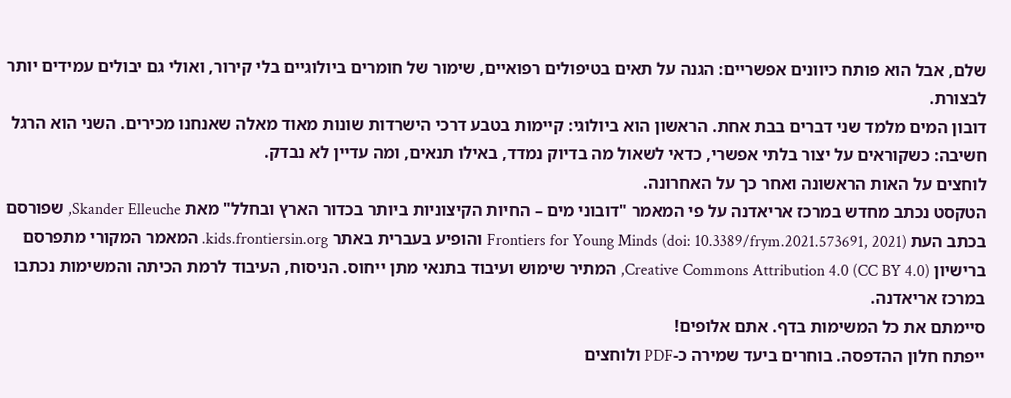שלם, אבל הוא פותח כיוונים אפשריים: הגנה על תאים בטיפולים רפואיים, שימור של חומרים ביולוגיים בלי קירור, ואולי גם יבולים עמידים יותר לבצורת.
דובון המים מלמד שני דברים בבת אחת. הראשון הוא ביולוגי: קיימות בטבע דרכי הישרדות שונות מאוד מאלה שאנחנו מכירים. השני הוא הרגל חשיבה: כשקוראים על יצור בלתי אפשרי, כדאי לשאול מה בדיוק נמדד, באילו תנאים, ומה עדיין לא נבדק.
לוחצים על האות הראשונה ואחר כך על האחרונה.
הטקסט נכתב מחדש במרכז אריאדנה על פי המאמר "דובוני מים – החיות הקיצוניות ביותר בכדור הארץ ובחלל" מאת Skander Elleuche, שפורסם בכתב העת Frontiers for Young Minds (doi: 10.3389/frym.2021.573691, 2021) והופיע בעברית באתר kids.frontiersin.org. המאמר המקורי מתפרסם ברישיון Creative Commons Attribution 4.0 (CC BY 4.0), המתיר שימוש ועיבוד בתנאי מתן ייחוס. הניסוח, העיבוד לרמת הכיתה והמשימות נכתבו במרכז אריאדנה.
סיימתם את כל המשימות בדף. אתם אלופים!
ייפתח חלון ההדפסה. בוחרים ביעד שמירה כ-PDF ולוחצים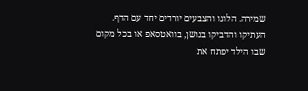שמירה. הלוגו והצבעים יורדים יחד עם הדף.
העתיקו והדביקו בנושן, בוואטסאפ או בכל מקום שבו הילד יפתח את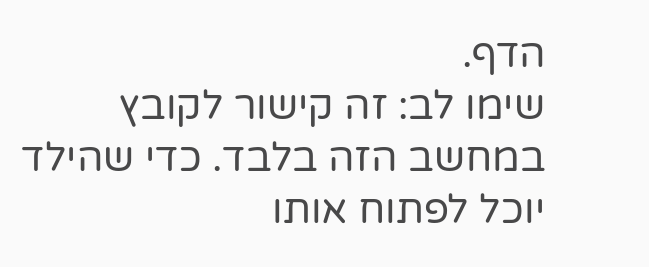הדף.
שימו לב: זה קישור לקובץ במחשב הזה בלבד. כדי שהילד יוכל לפתוח אותו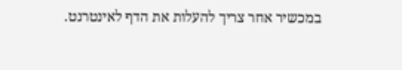במכשיר אחר צריך להעלות את הדף לאינטרנט.